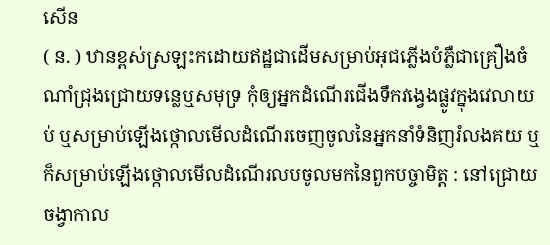សើន
( ន. ) ឋានខ្ពស់ស្រឡះកដោយឥដ្ឋជាដើមសម្រាប់អុជភ្លើងបំភ្លឺជាគ្រឿងចំណាំជ្រុងជ្រោយទន្លេឬសមុទ្រ កុំឲ្យអ្នកដំណើរជើងទឹកវង្វេងផ្លូវក្នុងវេលាយប់ ឬសម្រាប់ឡើងថ្កោលមើលដំណើរចេញចូលនៃអ្នកនាំទំនិញរំលងគយ ឬក៏សម្រាប់ឡើងថ្កោលមើលដំណើរលបចូលមកនៃពួកបច្ចាមិត្ត : នៅជ្រោយចង្វាកាល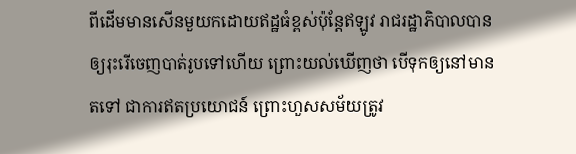ពីដើមមានសើនមួយកដោយឥដ្ឋធំខ្ពស់ប៉ុន្តែឥឡូវ រាជរដ្ឋាភិបាលបានឲ្យរុះរើចេញបាត់រូបទៅហើយ ព្រោះយល់ឃើញថា បើទុកឲ្យនៅមានតទៅ ជាការឥតប្រយោជន៍ ព្រោះហួសសម័យត្រូវ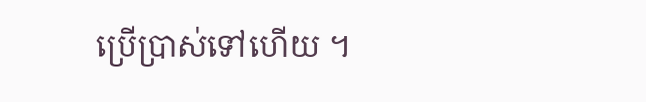ប្រើប្រាស់ទៅហើយ ។